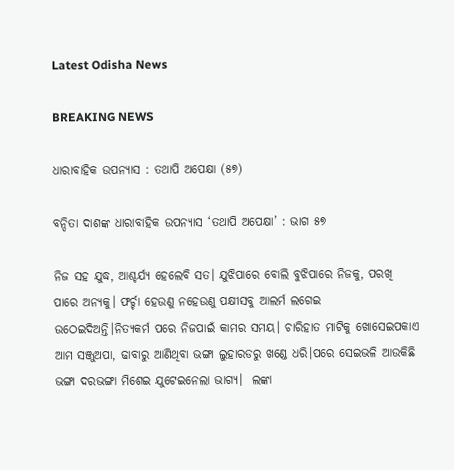Latest Odisha News

BREAKING NEWS

ଧାରାବାହିକ ଉପନ୍ୟାସ : ତଥାପି ଅପେକ୍ଷା (୫୭)

ବନ୍ଦିତା ଦାଶଙ୍କ ଧାରାବାହିକ ଉପନ୍ୟାସ ‘ତଥାପି ଅପେକ୍ଷା’ : ଭାଗ ୫୭

ନିଜ ସହ ଯୁଦ୍ଧ, ଆଶ୍ଚର୍ଯ୍ୟ ହେଲେବି ସତ। ଯୁଝିପାରେ ବୋଲି ବୁଝିପାରେ ନିଜକୁ, ପରଖି ପାରେ ଅନ୍ୟକୁ। ଫର୍ଚ୍ଚା ହେଉଣୁ ନହେଉଣୁ ପକ୍ଷୀସବୁ ଆଲର୍ମ ଲଗେଇ ଉଠେଇଦିଅନ୍ତି।ନିତ୍ୟକର୍ମ ପରେ ନିଜପାଇଁ କାମର ସମୟ। ଚାରିହାତ ମାଟିକୁ ଖୋସେଇପକାଏ ଆମ ସଞ୍ଜୁଅପା, ଢାବାରୁ ଆଣିଥିବା ଭଙ୍ଗା ଲୁହାରଡରୁ ଖଣ୍ଡେ ଧରି।ପରେ ସେଇଭଳି ଆଉକିଛି ଭଙ୍ଗା ଦରଭଙ୍ଗା ମିଶେଇ ଯୁଟେଇନେଲା ଭାଗ୍ୟ।  ଲଙ୍କା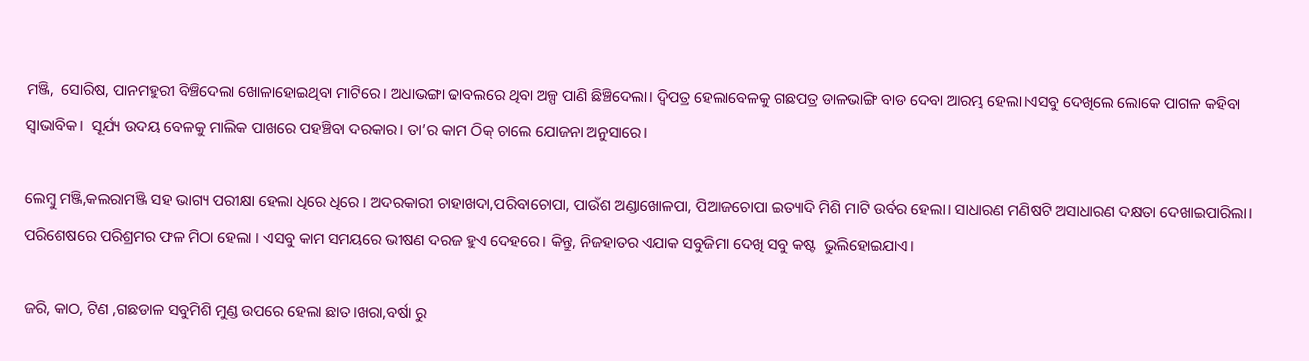ମଞ୍ଜି,  ସୋରିଷ, ପାନମହୁରୀ ବିଞ୍ଚିଦେଲା ଖୋଳାହୋଇଥିବା ମାଟିରେ। ଅଧାଭଙ୍ଗା ଢାବଲରେ ଥିବା ଅଳ୍ପ ପାଣି ଛିଞ୍ଚିଦେଲା। ଦ୍ବିପତ୍ର ହେଲାବେଳକୁ ଗଛପତ୍ର ଡାଳଭାଙ୍ଗି ବାଡ ଦେବା ଆରମ୍ଭ ହେଲା।ଏସବୁ ଦେଖିଲେ ଲୋକେ ପାଗଳ କହିବା ସ୍ବାଭାବିକ।  ସୂର୍ଯ୍ୟ ଉଦୟ ବେଳକୁ ମାଲିକ ପାଖରେ ପହଞ୍ଚିବା ଦରକାର। ତା’ର କାମ ଠିକ୍ ଚାଲେ ଯୋଜନା ଅନୁସାରେ।

ଲେମ୍ବୁ ମଞ୍ଜି,କଲରାମଞ୍ଜି ସହ ଭାଗ୍ୟ ପରୀକ୍ଷା ହେଲା ଧିରେ ଧିରେ । ଅଦରକାରୀ ଚାହାଖଦା,ପରିବାଚୋପା, ପାଉଁଶ ଅଣ୍ଡାଖୋଳପା, ପିଆଜଚୋପା ଇତ୍ୟାଦି ମିଶି ମାଟି ଉର୍ବର ହେଲା। ସାଧାରଣ ମଣିଷଟି ଅସାଧାରଣ ଦକ୍ଷତା ଦେଖାଇପାରିଲା। ପରିଶେଷରେ ପରିଶ୍ରମର ଫଳ ମିଠା ହେଲା । ଏସବୁ କାମ ସମୟରେ ଭୀଷଣ ଦରଜ ହୁଏ ଦେହରେ। କିନ୍ତୁ, ନିଜହାତର ଏଯାକ ସବୁଜିମା ଦେଖି ସବୁ କଷ୍ଟ  ଭୁଲିହୋଇଯାଏ।

ଜରି, କାଠ, ଟିଣ ,ଗଛଡାଳ ସବୁମିଶି ମୁଣ୍ଡ ଉପରେ ହେଲା ଛାତ।ଖରା,ବର୍ଷା ରୁ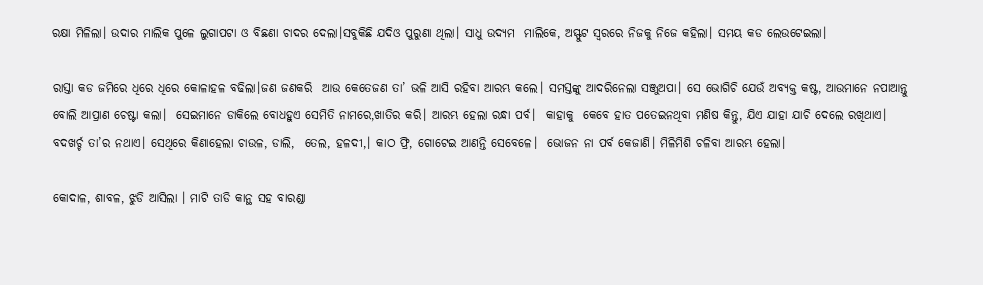ରକ୍ଷା ମିଳିଲା। ଉଦାର ମାଲିକ ପୁଳେ ଲୁଗାପଟା ଓ ବିଛଣା ଚାଦର ଦେଲା।ସବୁକିଛି ଯଦିଓ ପୁରୁଣା ଥିଲା। ସାଧୁ ଉଦ୍ୟମ  ମାଲିକେ, ଅସ୍ଫୁଟ ସ୍ବରରେ ନିଜକୁ ନିଜେ କହିଲା। ସମୟ କଡ ଲେଉଟେଇଲା।

ରାସ୍ତା କଡ ଜମିରେ ଧିରେ ଧିରେ କୋଳାହଳ ବଢିଲା।ଜଣ ଜଣକରି  ଆଉ କେତେଜଣ ତା’ ଭଳି ଆସି ରହିବା ଆରମ୍ଭ କଲେ। ସମସ୍ତଙ୍କୁ ଆଦରିନେଲା ସଞ୍ଜୁଅପା। ସେ ଭୋଗିଚି ଯେଉଁ ଅବ୍ୟକ୍ତ କଷ୍ଟ, ଆଉମାନେ ନପାଆନ୍ତୁ ବୋଲି ଆପ୍ରାଣ ଚେଷ୍ଟା କଲା।  ସେଇମାନେ ଡାକିଲେ ବୋଧହୁଏ ସେମିତି ନାମରେ,ଖାତିର କରି। ଆରମ୍ଭ ହେଲା ରନ୍ଧା ପର୍ବ।  କାହାକୁ  କେବେ ହାତ ପତେଇନଥିବା ମଣିଷ କିନ୍ତୁ, ଯିଏ ଯାହା ଯାଚି ଦେଲେ ରଖିଥାଏ। ବଦଖର୍ଚ୍ଚ ତା’ର ନଥାଏ। ସେଥିରେ କିଣାହେଲା ଚାଉଳ, ଡାଲି,  ତେଲ, ହଳଦୀ,। କାଠ ଫ୍ରି, ଗୋଟେଇ ଆଣନ୍ତି ସେବେଳେ।  ଭୋଜନ ନା ପର୍ବ କେଜାଣି। ମିଳିମିଶି ଚଳିବା ଆରମ୍ଭ ହେଲା।

କୋଦାଳ, ଶାବଳ, ଝୁଡି ଆସିଲା । ମାଟି ତାଡି କାନ୍ଥ ସହ ବାରଣ୍ଡା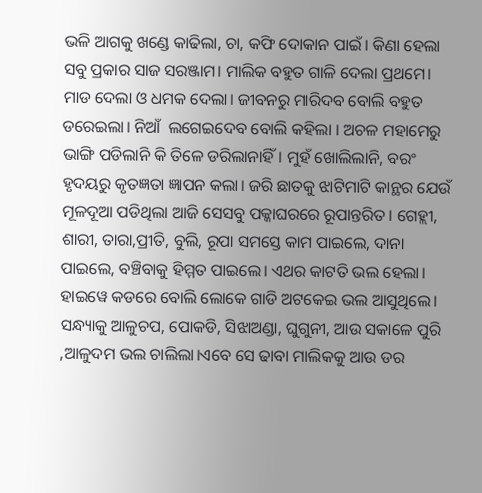ଭଳି ଆଗକୁ ଖଣ୍ଡେ କାଢିଲା, ଚା, କଫି ଦୋକାନ ପାଇଁ। କିଣା ହେଲା  ସବୁ ପ୍ରକାର ସାଜ ସରଞ୍ଜାମ। ମାଲିକ ବହୁତ ଗାଳି ଦେଲା ପ୍ରଥମେ।  ମାଡ ଦେଲା ଓ ଧମକ ଦେଲା। ଜୀବନରୁ ମାରିଦବ ବୋଲି ବହୁତ ଡରେଇଲା। ନିଆଁ  ଲଗେଇଦେବ ବୋଲି କହିଲା । ଅଚଳ ମହାମେରୁ  ଭାଙ୍ଗି ପଡିଲାନି କି ତିଳେ ଡରିଲାନାହିଁ। ମୁହଁ ଖୋଲିଲାନି, ବରଂ ହୃଦୟରୁ କୃତଜ୍ଞତା ଜ୍ଞାପନ କଲା। ଜରି ଛାତକୁ ଝାଟିମାଟି କାନ୍ଥର ଯେଉଁ ମୂଳଦୂଆ ପଡିଥିଲା ଆଜି ସେସବୁ ପକ୍କାଘରରେ ରୂପାନ୍ତରିତ। ଗେହ୍ଲୀ, ଶାରୀ, ତାରା,ପ୍ରୀତି, ବୁଲି, ରୂପା ସମସ୍ତେ କାମ ପାଇଲେ, ଦାନା ପାଇଲେ, ବଞ୍ଚିବାକୁ ହିମ୍ମତ ପାଇଲେ। ଏଥର କାଟତି ଭଲ ହେଲା। ହାଇୱେ କଡରେ ବୋଲି ଲୋକେ ଗାଡି ଅଟକେଇ ଭଲ ଆସୁଥିଲେ।  ସନ୍ଧ୍ୟାକୁ ଆଳୁଚପ, ପୋକଡି, ସିଝାଅଣ୍ଡା, ଘୁଗୁନୀ, ଆଉ ସକାଳେ ପୁରି ,ଆଳୁଦମ ଭଲ ଚାଲିଲା।ଏବେ ସେ ଢାବା ମାଲିକକୁ ଆଉ ଡର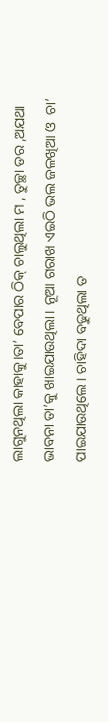ଲାଗୁନଥିଲା କାହାକୁ।ତା’ ବେପାର ଠିକ୍ ଚାଲୁଥିଲା ମ , ତୁଚ୍ଛା ଡର ,ଅଯଥା ଭାବନା ତା’କୁ ଖାଇଯାଉଥିଲା। ନୂଆ ଗରାଖ ଏଇଠି ଭଲ ଜଳଖିଆ ଓ  ଚା’ ପାଇଯାଉଥିଲେ। ଚାହିଦା ବଢୁଥିଲା ତ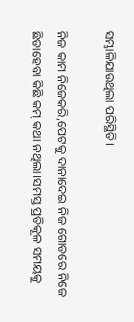ସମ୍ଭାଳିଯାଉଥିଲା ପରିସ୍ଥିତି।

ନିଜ କାମ ନିଜେକରି,ପେଟକୁ ଦାନାଦେଇ ନିଜ ଗୋଡରେ ନିଜେ ଛିଡାହେବା କିଛି କମ୍ କଥା ନଥିଲା।ସମସ୍ତ ପ୍ରତିକୂଳ ସମୟକୁ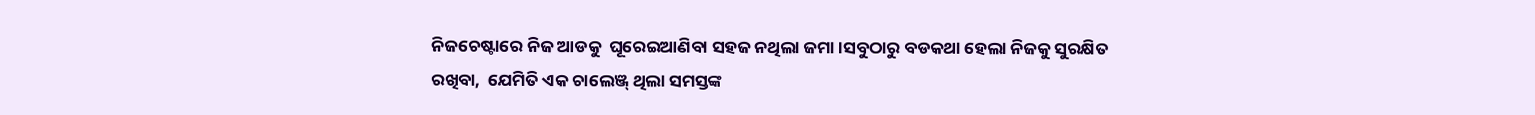ନିଜଚେଷ୍ଟାରେ ନିଜ ଆଡକୁ  ଘୂରେଇଆଣିବା ସହଜ ନଥିଲା ଜମା।ସବୁଠାରୁ ବଡକଥା ହେଲା ନିଜକୁ ସୁରକ୍ଷିତ ରଖିବା,  ଯେମିତି ଏକ ଚାଲେଞ୍ଜ୍ ଥିଲା ସମସ୍ତଙ୍କ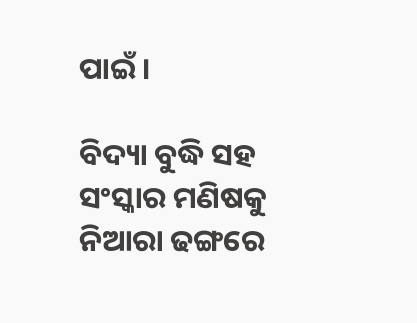ପାଇଁ ।

ବିଦ୍ୟା ବୁଦ୍ଧି ସହ ସଂସ୍କାର ମଣିଷକୁ  ନିଆରା ଢଙ୍ଗରେ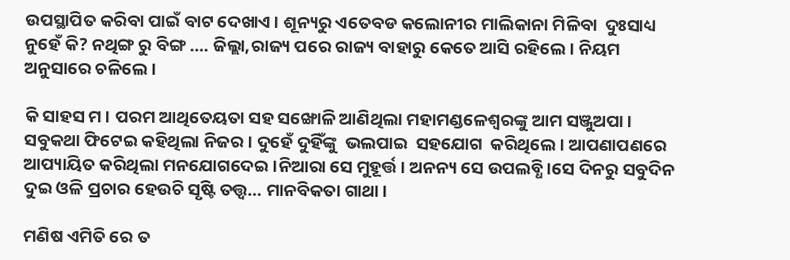ଉପସ୍ଥାପିତ କରିବା ପାଇଁ ବାଟ ଦେଖାଏ। ଶୂନ୍ୟରୁ ଏତେବଡ କଲୋନୀର ମାଲିକାନା ମିଳିବା  ଦୁଃସାଧ୍ୟ ନୁହେଁ କି? ନଥିଙ୍ଗ ରୁ ବିଙ୍ଗ …. ଜିଲ୍ଲା,ରାଜ୍ୟ ପରେ ରାଜ୍ୟ ବାହାରୁ କେତେ ଆସି ରହିଲେ। ନିୟମ ଅନୁସାରେ ଚଳିଲେ।

କି ସାହସ ମ। ପରମ ଆଥିତେୟତା ସହ ସଙ୍ଖୋଳି ଆଣିଥିଲା ମହାମଣ୍ଡଳେଶ୍ବରଙ୍କୁ ଆମ ସଞ୍ଜୁଅପା। ସବୁକଥା ଫିଟେଇ କହିଥିଲା ନିଜର। ଦୁହେଁ ଦୁହିଁଙ୍କୁ  ଭଲପାଇ  ସହଯୋଗ  କରିଥିଲେ। ଆପଣାପଣରେ ଆପ୍ୟାୟିତ କରିଥିଲା ମନଯୋଗଦେଇ।ନିଆରା ସେ ମୁହୂର୍ତ୍ତ। ଅନନ୍ୟ ସେ ଉପଲବ୍ଧି।ସେ ଦିନରୁ ସବୁଦିନ ଦୁଇ ଓଳି ପ୍ରଚାର ହେଉଚି ସୃଷ୍ଟି ତତ୍ତ୍ବ… ମାନବିକତା ଗାଥା।

ମଣିଷ ଏମିତି ରେ ତ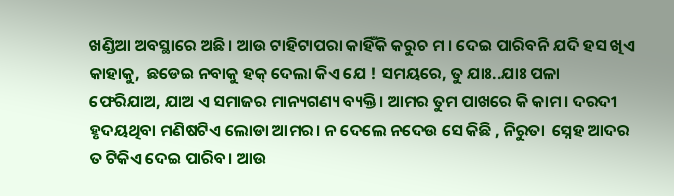ଖଣ୍ଡିଆ ଅବସ୍ଥାରେ ଅଛି। ଆଉ ଟାହିଟାପରା କାହିଁକି କରୁଚ ମ । ଦେଇ ପାରିବନି ଯଦି ହସ ଖିଏ କାହାକୁ,  ଛଡେଇ ନବାକୁ ହକ୍ ଦେଲା କିଏ ଯେ ! ସମୟରେ, ତୁ ଯାଃ..ଯାଃ ପଳା ଫେରିଯାଅ, ଯାଅ ଏ ସମାଜର ମାନ୍ୟଗଣ୍ୟ ବ୍ୟକ୍ତି। ଆମର ତୁମ ପାଖରେ କି କାମ। ଦରଦୀ ହୃଦୟଥିବା ମଣିଷଟିଏ ଲୋଡା ଆମର। ନ ଦେଲେ ନଦେଉ ସେ କିଛି , ନିରୁତା  ସ୍ନେହ ଆଦର ତ ଟିକିଏ ଦେଇ ପାରିବ। ଆଉ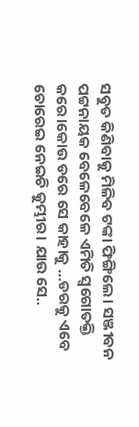ସବୁତ କିଣିବାକୁ ମିଳିବ ଟଙ୍କା ଫିଙ୍ଗିଲେ। ସଞ୍ଜୀବନ ପଟ୍ଟନାୟକ ବେଳେବେଳେ ଏମିତି ସ୍ବଗୋତକ୍ତି କରେ।କୋଉ ଡରେ ସେ କାହାକୁ …ଡରକୁ ଏବେ ଚୋରେଇ ନେଇଚି କୁମ୍ଭୀର। ଯାଉ ସେ..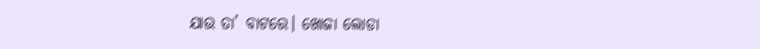ଯାଉ ତା’ ବାଟରେ। ଖୋଜା ଲୋଡା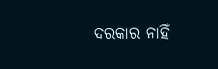ଦରକାର ନାହିଁ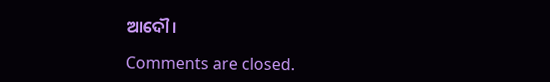ଆଦୌ।

Comments are closed.